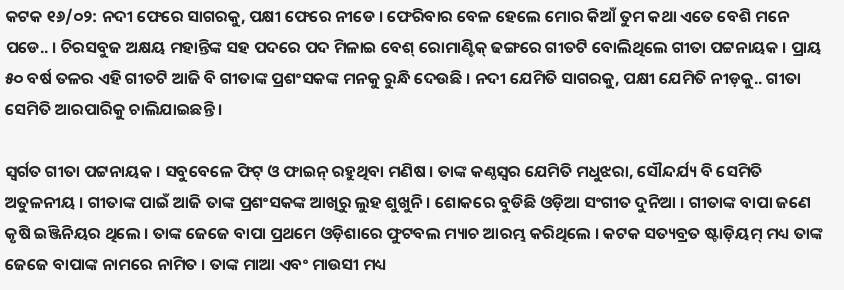କଟକ ୧୬/୦୨: ନଦୀ ଫେରେ ସାଗରକୁ, ପକ୍ଷୀ ଫେରେ ନୀଡେ । ଫେରିବାର ବେଳ ହେଲେ ମୋର କିଆଁ ତୁମ କଥା ଏତେ ବେଶି ମନେ ପଡେ.. । ଚିରସବୁଜ ଅକ୍ଷୟ ମହାନ୍ତିଙ୍କ ସହ ପଦରେ ପଦ ମିଳାଇ ବେଶ୍ ରୋମାଣ୍ଟିକ୍ ଢଙ୍ଗରେ ଗୀତଟି ବୋଲିଥିଲେ ଗୀତା ପଟ୍ଟନାୟକ । ପ୍ରାୟ ୫୦ ବର୍ଷ ତଳର ଏହି ଗୀତଟି ଆଜି ବି ଗୀତାଙ୍କ ପ୍ରଶଂସକଙ୍କ ମନକୁ ରୁନ୍ଧି ଦେଉଛି । ନଦୀ ଯେମିତି ସାଗରକୁ, ପକ୍ଷୀ ଯେମିତି ନୀଡ଼କୁ.. ଗୀତା ସେମିତି ଆରପାରିକୁ ଚାଲିଯାଇଛନ୍ତି ।

ସ୍ୱର୍ଗତ ଗୀତା ପଟ୍ଟନାୟକ । ସବୁବେଳେ ଫିଟ୍ ଓ ଫାଇନ୍ ରହୁଥିବା ମଣିଷ । ତାଙ୍କ କଣ୍ଠସ୍ୱର ଯେମିତି ମଧୁଝରା, ସୌନ୍ଦର୍ଯ୍ୟ ବି ସେମିତି ଅତୁଳନୀୟ । ଗୀତାଙ୍କ ପାଇଁ ଆଜି ତାଙ୍କ ପ୍ରଶଂସକଙ୍କ ଆଖିରୁ ଲୁହ ଶୁଖୁନି । ଶୋକରେ ବୁଡିଛି ଓଡ଼ିଆ ସଂଗୀତ ଦୁନିଆ । ଗୀତାଙ୍କ ବାପା ଜଣେ କୃଷି ଇଞ୍ଜିନିୟର ଥିଲେ । ତାଙ୍କ ଜେଜେ ବାପା ପ୍ରଥମେ ଓଡ଼ିଶାରେ ଫୁଟବଲ ମ୍ୟାଚ ଆରମ୍ଭ କରିଥିଲେ । କଟକ ସତ୍ୟବ୍ରତ ଷ୍ଟାଡ଼ିୟମ୍ ମଧ୍ୟ ତାଙ୍କ ଜେଜେ ବାପାଙ୍କ ନାମରେ ନାମିତ । ତାଙ୍କ ମାଆ ଏବଂ ମାଉସୀ ମଧ୍ୟ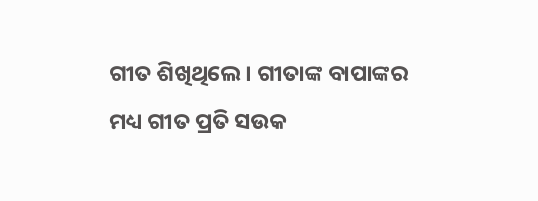ଗୀତ ଶିଖିଥିଲେ । ଗୀତାଙ୍କ ବାପାଙ୍କର ମଧ୍ୟ ଗୀତ ପ୍ରତି ସଉକ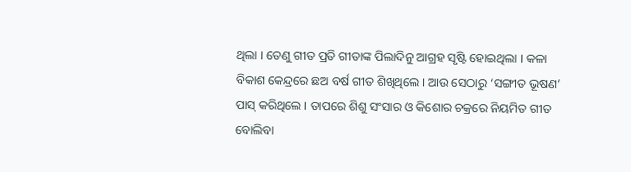ଥିଲା । ତେଣୁ ଗୀତ ପ୍ରତି ଗୀତାଙ୍କ ପିଲାଦିନୁ ଆଗ୍ରହ ସୃଷ୍ଟି ହୋଇଥିଲା । କଳା ବିକାଶ କେନ୍ଦ୍ରରେ ଛଅ ବର୍ଷ ଗୀତ ଶିଖିଥିଲେ । ଆଉ ସେଠାରୁ ‘ସଙ୍ଗୀତ ଭୂଷଣ’ ପାସ୍ କରିଥିଲେ । ତାପରେ ଶିଶୁ ସଂସାର ଓ କିଶୋର ଚକ୍ରରେ ନିୟମିତ ଗୀତ ବୋଲିବା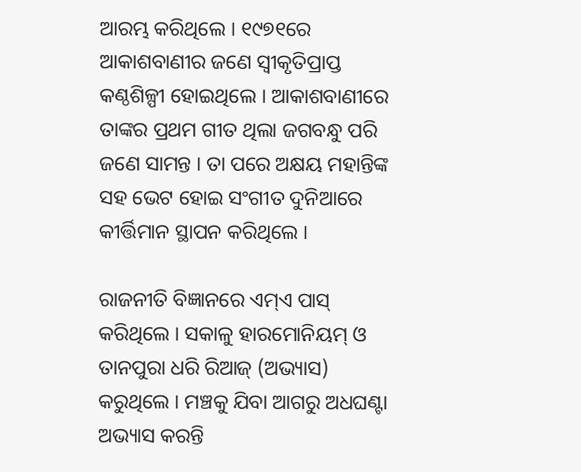ଆରମ୍ଭ କରିଥିଲେ । ୧୯୭୧ରେ ଆକାଶବାଣୀର ଜଣେ ସ୍ୱୀକୃତିପ୍ରାପ୍ତ କଣ୍ଠଶିଳ୍ପୀ ହୋଇଥିଲେ । ଆକାଶବାଣୀରେ ତାଙ୍କର ପ୍ରଥମ ଗୀତ ଥିଲା ଜଗବନ୍ଧୁ ପରି ଜଣେ ସାମନ୍ତ । ତା ପରେ ଅକ୍ଷୟ ମହାନ୍ତିଙ୍କ ସହ ଭେଟ ହୋଇ ସଂଗୀତ ଦୁନିଆରେ କୀର୍ତ୍ତିମାନ ସ୍ଥାପନ କରିଥିଲେ ।

ରାଜନୀତି ବିଜ୍ଞାନରେ ଏମ୍‌ଏ ପାସ୍ କରିଥିଲେ । ସକାଳୁ ହାରମୋନିୟମ୍ ଓ ତାନପୁରା ଧରି ରିଆଜ୍ (ଅଭ୍ୟାସ) କରୁଥିଲେ । ମଞ୍ଚକୁ ଯିବା ଆଗରୁ ଅଧଘଣ୍ଟା ଅଭ୍ୟାସ କରନ୍ତି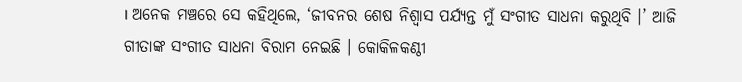। ଅନେକ ମଞ୍ଚରେ ସେ କହିଥିଲେ, ‘ଜୀବନର ଶେଷ ନିଶ୍ୱାସ ପର୍ଯ୍ୟନ୍ତ ମୁଁ ସଂଗୀତ ସାଧନା କରୁଥିବି ।’ ଆଜି ଗୀତାଙ୍କ ସଂଗୀତ ସାଧନା ବିରାମ ନେଇଛି । କୋକିଳକଣ୍ଠୀ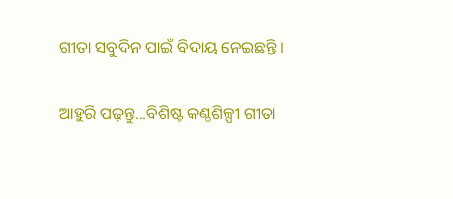ଗୀତା ସବୁଦିନ ପାଇଁ ବିଦାୟ ନେଇଛନ୍ତି ।

ଆହୁରି ପଢ଼ନ୍ତୁ...ବିଶିଷ୍ଟ କଣ୍ଠଶିଳ୍ପୀ ଗୀତା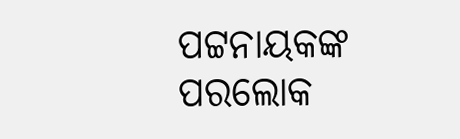ପଟ୍ଟନାୟକଙ୍କ ପରଲୋକ